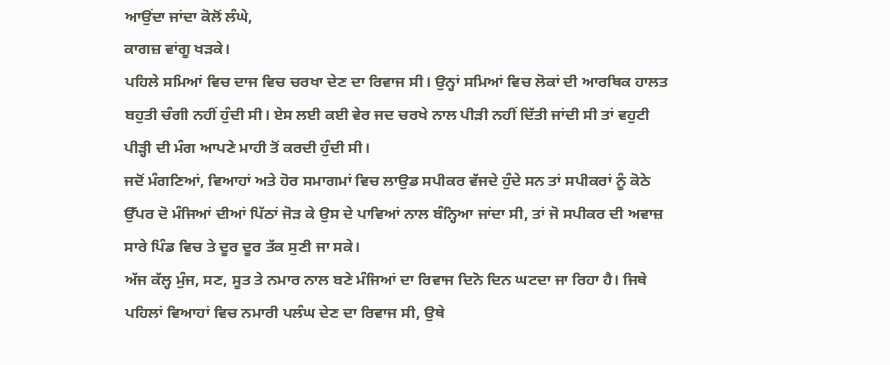ਆਉਂਦਾ ਜਾਂਦਾ ਕੋਲੋਂ ਲੰਘੇ,
ਕਾਗਜ਼ ਵਾਂਗੂ ਖੜਕੇ।
ਪਹਿਲੇ ਸਮਿਆਂ ਵਿਚ ਦਾਜ ਵਿਚ ਚਰਖਾ ਦੇਣ ਦਾ ਰਿਵਾਜ ਸੀ। ਉਨ੍ਹਾਂ ਸਮਿਆਂ ਵਿਚ ਲੋਕਾਂ ਦੀ ਆਰਥਿਕ ਹਾਲਤ ਬਹੁਤੀ ਚੰਗੀ ਨਹੀਂ ਹੁੰਦੀ ਸੀ। ਏਸ ਲਈ ਕਈ ਵੇਰ ਜਦ ਚਰਖੇ ਨਾਲ ਪੀੜੀ ਨਹੀਂ ਦਿੱਤੀ ਜਾਂਦੀ ਸੀ ਤਾਂ ਵਹੁਟੀ ਪੀੜ੍ਹੀ ਦੀ ਮੰਗ ਆਪਣੇ ਮਾਹੀ ਤੋਂ ਕਰਦੀ ਹੁੰਦੀ ਸੀ।
ਜਦੋਂ ਮੰਗਣਿਆਂ, ਵਿਆਹਾਂ ਅਤੇ ਹੋਰ ਸਮਾਗਮਾਂ ਵਿਚ ਲਾਉਡ ਸਪੀਕਰ ਵੱਜਦੇ ਹੁੰਦੇ ਸਨ ਤਾਂ ਸਪੀਕਰਾਂ ਨੂੰ ਕੋਠੇ ਉੱਪਰ ਦੋ ਮੰਜਿਆਂ ਦੀਆਂ ਪਿੱਠਾਂ ਜੋੜ ਕੇ ਉਸ ਦੇ ਪਾਵਿਆਂ ਨਾਲ ਬੰਨ੍ਹਿਆ ਜਾਂਦਾ ਸੀ, ਤਾਂ ਜੋ ਸਪੀਕਰ ਦੀ ਅਵਾਜ਼ ਸਾਰੇ ਪਿੰਡ ਵਿਚ ਤੇ ਦੂਰ ਦੂਰ ਤੱਕ ਸੁਣੀ ਜਾ ਸਕੇ।
ਅੱਜ ਕੱਲ੍ਹ ਮੁੰਜ, ਸਣ, ਸੂਤ ਤੇ ਨਮਾਰ ਨਾਲ ਬਣੇ ਮੰਜਿਆਂ ਦਾ ਰਿਵਾਜ ਦਿਨੋ ਦਿਨ ਘਟਦਾ ਜਾ ਰਿਹਾ ਹੈ। ਜਿਥੇ ਪਹਿਲਾਂ ਵਿਆਹਾਂ ਵਿਚ ਨਮਾਰੀ ਪਲੰਘ ਦੇਣ ਦਾ ਰਿਵਾਜ ਸੀ, ਉਥੇ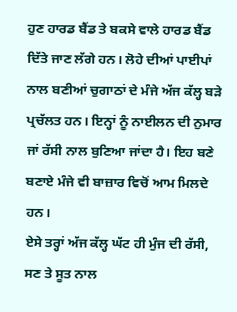ਹੁਣ ਹਾਰਡ ਬੈਂਡ ਤੇ ਬਕਸੇ ਵਾਲੇ ਹਾਰਡ ਬੈਂਡ ਦਿੱਤੇ ਜਾਣ ਲੱਗੇ ਹਨ। ਲੋਹੇ ਦੀਆਂ ਪਾਈਪਾਂ ਨਾਲ ਬਣੀਆਂ ਚੁਗਾਠਾਂ ਦੇ ਮੰਜੇ ਅੱਜ ਕੱਲ੍ਹ ਬੜੇ ਪ੍ਰਚੱਲਤ ਹਨ। ਇਨ੍ਹਾਂ ਨੂੰ ਨਾਈਲਨ ਦੀ ਨੁਮਾਰ ਜਾਂ ਰੱਸੀ ਨਾਲ ਬੁਣਿਆ ਜਾਂਦਾ ਹੈ। ਇਹ ਬਣੇ ਬਣਾਏ ਮੰਜੇ ਵੀ ਬਾਜ਼ਾਰ ਵਿਚੋਂ ਆਮ ਮਿਲਦੇ ਹਨ।
ਏਸੇ ਤਰ੍ਹਾਂ ਅੱਜ ਕੱਲ੍ਹ ਘੱਟ ਹੀ ਮੁੰਜ ਦੀ ਰੱਸੀ, ਸਣ ਤੇ ਸੂਤ ਨਾਲ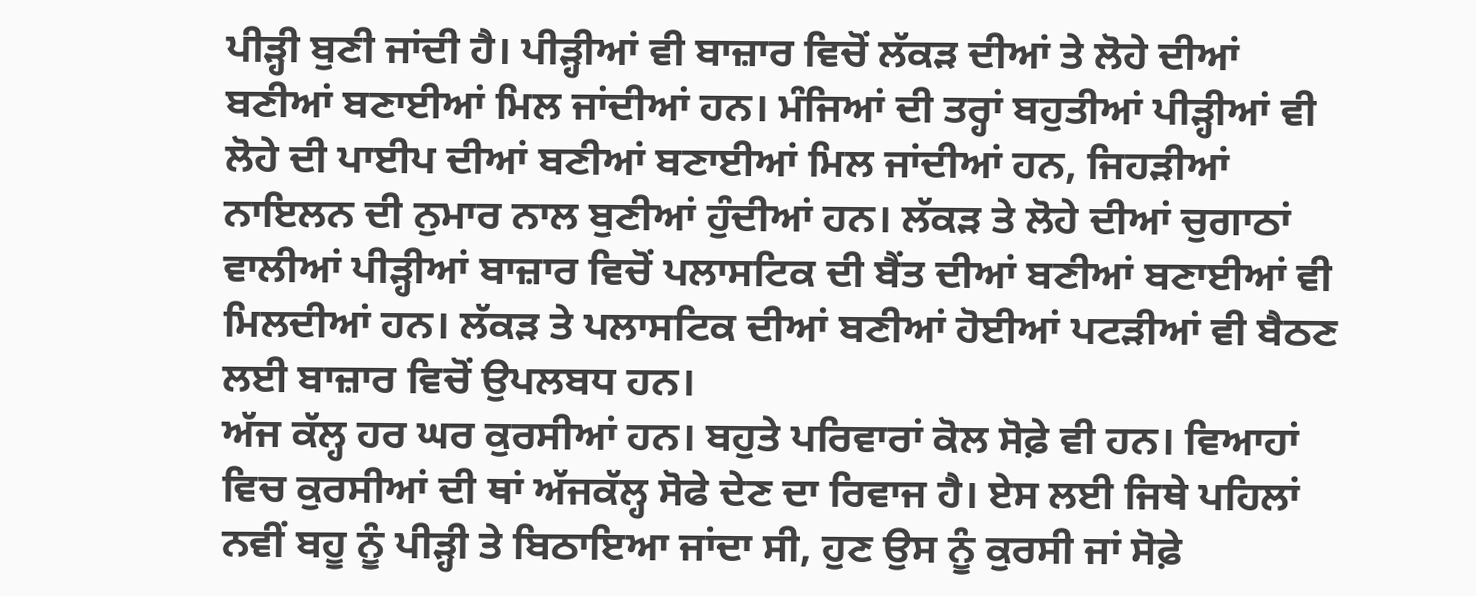ਪੀੜ੍ਹੀ ਬੁਣੀ ਜਾਂਦੀ ਹੈ। ਪੀੜ੍ਹੀਆਂ ਵੀ ਬਾਜ਼ਾਰ ਵਿਚੋਂ ਲੱਕੜ ਦੀਆਂ ਤੇ ਲੋਹੇ ਦੀਆਂ ਬਣੀਆਂ ਬਣਾਈਆਂ ਮਿਲ ਜਾਂਦੀਆਂ ਹਨ। ਮੰਜਿਆਂ ਦੀ ਤਰ੍ਹਾਂ ਬਹੁਤੀਆਂ ਪੀੜ੍ਹੀਆਂ ਵੀ ਲੋਹੇ ਦੀ ਪਾਈਪ ਦੀਆਂ ਬਣੀਆਂ ਬਣਾਈਆਂ ਮਿਲ ਜਾਂਦੀਆਂ ਹਨ, ਜਿਹੜੀਆਂ ਨਾਇਲਨ ਦੀ ਨੁਮਾਰ ਨਾਲ ਬੁਣੀਆਂ ਹੁੰਦੀਆਂ ਹਨ। ਲੱਕੜ ਤੇ ਲੋਹੇ ਦੀਆਂ ਚੁਗਾਠਾਂ ਵਾਲੀਆਂ ਪੀੜ੍ਹੀਆਂ ਬਾਜ਼ਾਰ ਵਿਚੋਂ ਪਲਾਸਟਿਕ ਦੀ ਬੈਂਤ ਦੀਆਂ ਬਣੀਆਂ ਬਣਾਈਆਂ ਵੀ ਮਿਲਦੀਆਂ ਹਨ। ਲੱਕੜ ਤੇ ਪਲਾਸਟਿਕ ਦੀਆਂ ਬਣੀਆਂ ਹੋਈਆਂ ਪਟੜੀਆਂ ਵੀ ਬੈਠਣ ਲਈ ਬਾਜ਼ਾਰ ਵਿਚੋਂ ਉਪਲਬਧ ਹਨ।
ਅੱਜ ਕੱਲ੍ਹ ਹਰ ਘਰ ਕੁਰਸੀਆਂ ਹਨ। ਬਹੁਤੇ ਪਰਿਵਾਰਾਂ ਕੋਲ ਸੋਫ਼ੇ ਵੀ ਹਨ। ਵਿਆਹਾਂ ਵਿਚ ਕੁਰਸੀਆਂ ਦੀ ਥਾਂ ਅੱਜਕੱਲ੍ਹ ਸੋਫੇ ਦੇਣ ਦਾ ਰਿਵਾਜ ਹੈ। ਏਸ ਲਈ ਜਿਥੇ ਪਹਿਲਾਂ ਨਵੀਂ ਬਹੂ ਨੂੰ ਪੀੜ੍ਹੀ ਤੇ ਬਿਠਾਇਆ ਜਾਂਦਾ ਸੀ, ਹੁਣ ਉਸ ਨੂੰ ਕੁਰਸੀ ਜਾਂ ਸੋਫ਼ੇ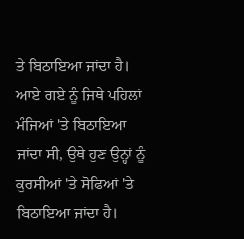ਤੇ ਬਿਠਾਇਆ ਜਾਂਦਾ ਹੈ। ਆਏ ਗਏ ਨੂੰ ਜਿਥੇ ਪਹਿਲਾਂ ਮੰਜਿਆਂ 'ਤੇ ਬਿਠਾਇਆ ਜਾਂਦਾ ਸੀ, ਉਥੇ ਹੁਣ ਉਨ੍ਹਾਂ ਨੂੰ ਕੁਰਸੀਆਂ 'ਤੇ ਸੋਫਿਆਂ 'ਤੇ ਬਿਠਾਇਆ ਜਾਂਦਾ ਹੈ।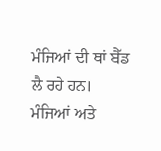ਮੰਜਿਆਂ ਦੀ ਥਾਂ ਬੈੱਡ ਲੈ ਰਹੇ ਹਨ। ਮੰਜਿਆਂ ਅਤੇ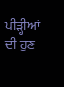ਪੀੜ੍ਹੀਆਂ ਦੀ ਹੁਣ